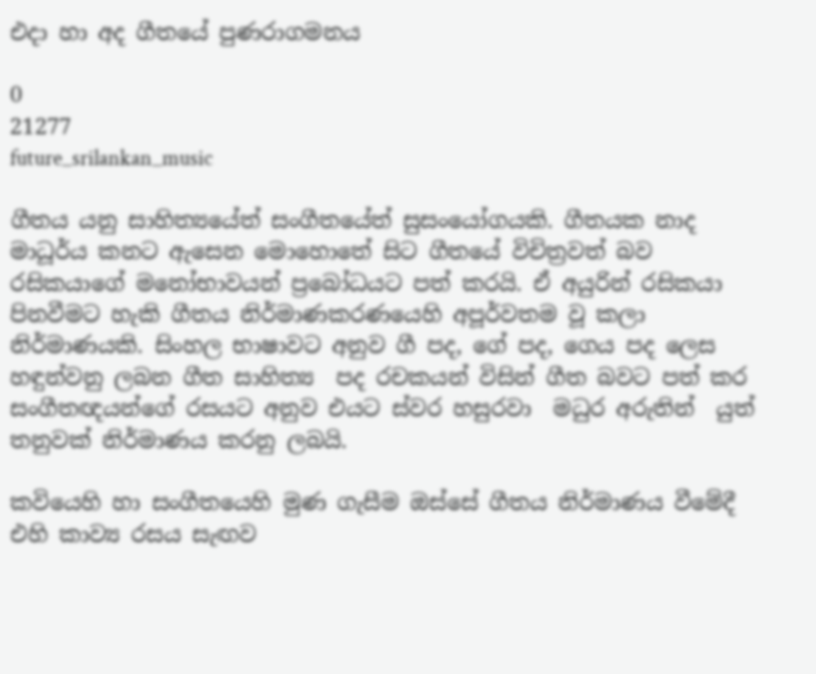එදා හා අද ගීතයේ පුණරාගමනය

0
21277
future_srilankan_music

ගීතය යනු සාහිත්‍යයේත් සංගීතයේත් සුසංයෝගයකි. ගීතයක නාද මාධූර්ය කනට ඇසෙන මොහොතේ සිට ගීතයේ විචිත්‍රවත් බව රසිකයාගේ මනෝභාවයන් ප්‍රබෝධයට පත් කරයි. ඒ අයුරින් රසිකයා පිනවීමට හැකි ගීතය නිර්මාණකරණයෙහි අපූර්වතම වූ කලා නිර්මාණයකි. සිංහල භාෂාවට අනුව ගී පද, ගේ පද, ගෙය පද ලෙස හඳුන්වනු ලබන ගීත සාහිත්‍ය  පද රචකයන් විසින් ගීත බවට පත් කර සංගීතඥයන්ගේ රසයට අනුව එයට ස්වර හසුරවා  මධුර අරුතින්  යුත් තනුවක් නිර්මාණය කරනු ලබයි.

කවියෙහි හා සංගීතයෙහි මුණ ගැසීම ඔස්සේ ගීතය නිර්මාණය වීමේදී එහි කාව්‍ය රසය සැඟව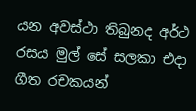යන අවස්ථා තිබුනද අර්ථ රසය මුල් සේ සලකා එදා ගීත රචකයන්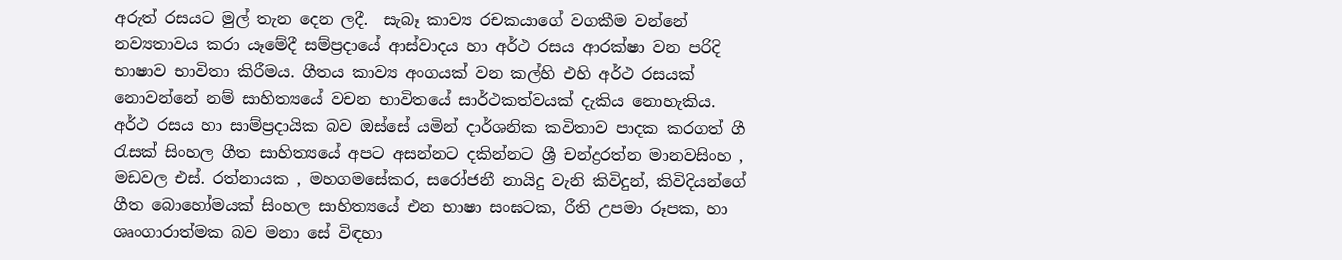අරුත් රසයට මුල් තැන දෙන ලදී.  සැබෑ කාව්‍ය රචකයාගේ වගකීම වන්නේ නව්‍යතාවය කරා යෑමේදී සම්‍ප්‍රදායේ ආස්වාදය හා අර්ථ රසය ආරක්ෂා වන පරිදි භාෂාව භාවිතා කිරීමය. ගීතය කාව්‍ය අංගයක් වන කල්හි එහි අර්ථ රසයක් නොවන්නේ නම් සාහිත්‍යයේ වචන භාවිතයේ සාර්ථකත්වයක් දැකිය නොහැකිය. අර්ථ රසය හා සාම්ප්‍රදායික බව ඔස්සේ යමින් දාර්ශනික කවිතාව පාදක කරගත් ගී රැසක් සිංහල ගීත සාහිත්‍යයේ අපට අසන්නට දකින්නට ශ්‍රී චන්ද්‍රරත්න මානවසිංහ , මඩවල එස්. රත්නායක , මහගමසේකර, සරෝජනී නායිදු වැනි කිවිදුන්, කිවිදියන්ගේ ගීත බොහෝමයක් සිංහල සාහිත්‍යයේ එන භාෂා සංඝටක, රීති උපමා රූපක, හා ශෘංගාරාත්මක බව මනා සේ විඳහා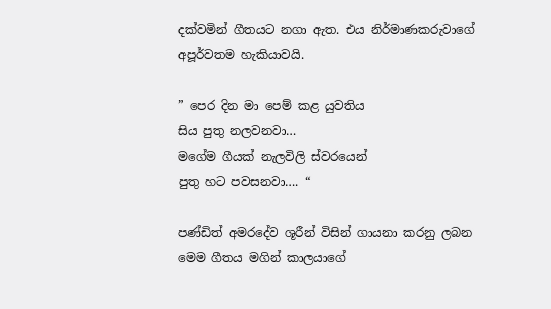දක්වමින් ගීතයට නගා ඇත. එය නිර්මාණකරුවාගේ අපූර්වතම හැකියාවයි.

” පෙර දින මා පෙම් කළ යුවතිය
සිය පුතු නලවනවා…
මගේම ගීයක් නැලවිලි ස්වරයෙන්
පුතු හට පවසනවා…. “

පණ්ඩිත් අමරදේව ශූරීන් විසින් ගායනා කරනු ලබන මෙම ගීතය මගින් කාලයාගේ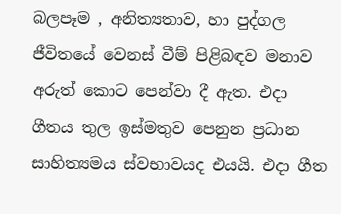බලපෑම , අනිත්‍යතාව, හා පුද්ගල ජීවිතයේ වෙනස් වීම් පිළිබඳව මනාව අරුත් කොට පෙන්වා දී ඇත. එදා ගීතය තුල ඉස්මතුව පෙනුන ප්‍රධාන සාහිත්‍යමය ස්වභාවයද එයයි. එදා ගීත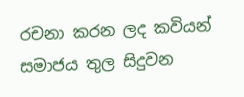රචනා කරන ලද කවියන් සමාජය තුල සිදුවන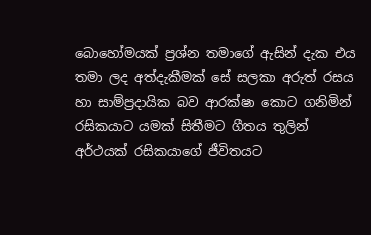බොහෝමයක් ප්‍රශ්න තමාගේ ඇසින් දැක එය තමා ලද අත්දැකීමක් සේ සලකා අරුත් රසය හා සාම්ප්‍රදායික බව ආරක්ෂා කොට ගනිමින් රසිකයාට යමක් සිතීමට ගීතය තුලින් අර්ථයක් රසිකයාගේ ජීවිතයට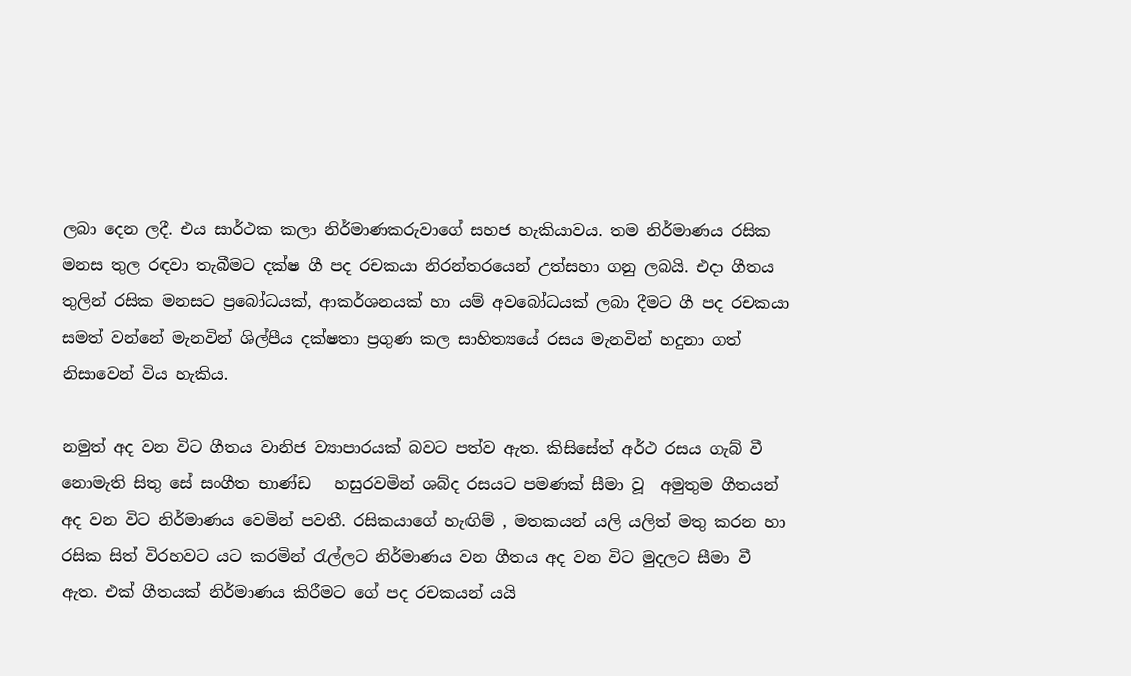ලබා දෙන ලදී. එය සාර්ථක කලා නිර්මාණකරුවාගේ සහජ හැකියාවය. තම නිර්මාණය රසික මනස තුල රඳවා තැබීමට දක්ෂ ගී පද රචකයා නිරන්තරයෙන් උත්සහා ගනු ලබයි. එදා ගීතය තුලින් රසික මනසට ප්‍රබෝධයක්, ආකර්ශනයක් හා යම් අවබෝධයක් ලබා දීමට ගී පද රචකයා සමත් වන්නේ මැනවින් ශිල්පීය දක්ෂතා ප්‍රගුණ කල සාහිත්‍යයේ රසය මැනවින් හදුනා ගත් නිසාවෙන් විය හැකිය.

නමුත් අද වන විට ගීතය වානිජ ව්‍යාපාරයක් බවට පත්ව ඇත. කිසිසේත් අර්ථ රසය ගැබ් වී නොමැති සිතු සේ සංගීත භාණ්ඩ   හසුරවමින් ශබ්ද රසයට පමණක් සීමා වූ  අමුතුම ගීතයන් අද වන විට නිර්මාණය වෙමින් පවතී. රසිකයාගේ හැඟිම් , මතකයන් යලි යලිත් මතු කරන හා රසික සිත් විරහවට යට කරමින් රැල්ලට නිර්මාණය වන ගීතය අද වන විට මුදලට සීමා වී ඇත. එක් ගීතයක් නිර්මාණය කිරීමට ගේ පද රචකයන් යයි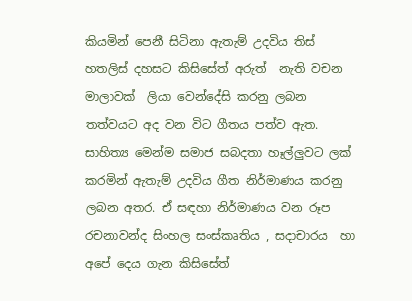කියමින් පෙනී සිටිනා ඇතැම් උදවිය තිස් හතලිස් දහසට කිසිසේත් අරුත්  නැති වචන මාලාවක්  ලියා වෙන්දේසි කරනු ලබන තත්වයට අද වන විට ගීතය පත්ව ඇත. සාහිත්‍ය මෙන්ම සමාජ සබදතා හෑල්ලුවට ලක් කරමින් ඇතැම් උදවිය ගීත නිර්මාණය කරනු ලබන අතර. ඒ සඳහා නිර්මාණය වන රූප රචනාවන්ද සිංහල සංස්කෘතිය , සදාචාරය  හා අපේ දෙය ගැන කිසිසේත්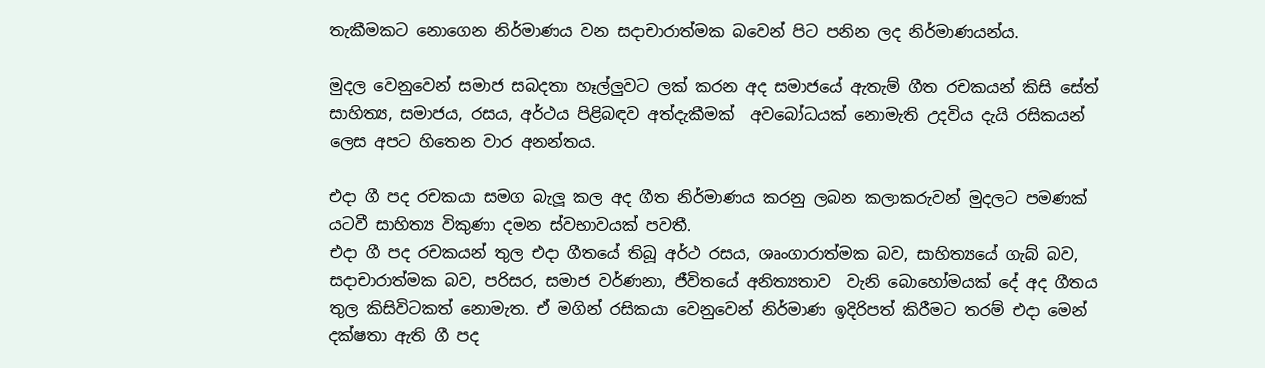තැකීමකට නොගෙන නිර්මාණය වන සදාචාරාත්මක බවෙන් පිට පනින ලද නිර්මාණයන්ය.

මුදල වෙනුවෙන් සමාජ සබදතා හෑල්ලුවට ලක් කරන අද සමාජයේ ඇතැම් ගීත රචකයන් කිසි සේත් සාහිත්‍ය, සමාජය, රසය, අර්ථය පිළිබඳව අත්දැකීමක්  අවබෝධයක් නොමැති උදවිය දැයි රසිකයන් ලෙස අපට හිතෙන වාර අනන්තය.

එදා ගී පද රචකයා සමග බැලූ කල අද ගීත නිර්මාණය කරනු ලබන කලාකරුවන් මුදලට පමණක් යටවී සාහිත්‍ය විකුණා දමන ස්වභාවයක් පවතී.
එදා ගී පද රචකයන් තුල එදා ගීතයේ තිබූ අර්ථ රසය, ශෘංගාරාත්මක බව, සාහිත්‍යයේ ගැබ් බව, සදාචාරාත්මක බව, පරිසර, සමාජ වර්ණනා, ජීවිතයේ අනිත්‍යතාව  වැනි බොහෝමයක් දේ අද ගීතය තුල කිසිවිටකත් නොමැත. ඒ මගින් රසිකයා වෙනුවෙන් නිර්මාණ ඉදිරිපත් කිරීමට තරම් එදා මෙන් දක්ෂතා ඇති ගී පද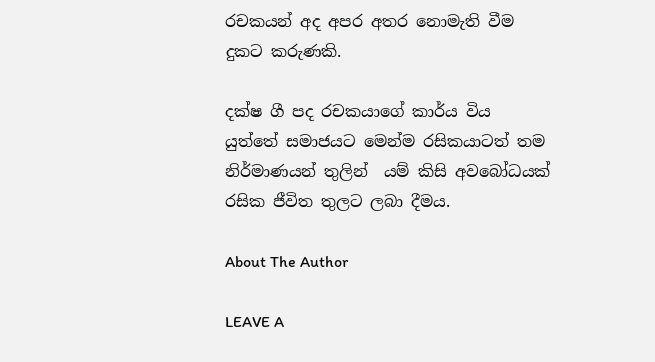රචකයන් අද අපර අතර නොමැති වීම දුකට කරුණකි.

දක්ෂ ගී පද රචකයාගේ කාර්ය විය යුත්තේ සමාජයට මෙන්ම රසිකයාටත් තම නිර්මාණයන් තුලින්  යම් කිසි අවබෝධයක් රසික ජීවිත තුලට ලබා දීමය.

About The Author

LEAVE A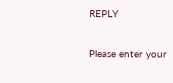REPLY

Please enter your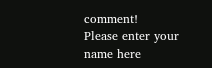comment!
Please enter your name here